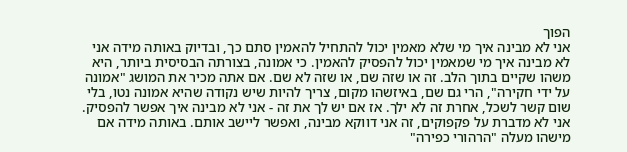הפוך
אני לא מבינה איך מי שלא מאמין יכול להתחיל להאמין סתם כך, ובדיוק באותה מידה אני לא מבינה איך מי שמאמין יכול להפסיק להאמין. כי אמונה, בצורתה הבסיסית ביותר, היא משהו שקיים בתוך הלב. זה או שזה שם, או שזה לא שם. אם אתה מכיר את המושג "אמונה על ידי חקירה", הרי גם שם, באיזשהו מקום, צריך להיות שיש נקודה שהיא אמונה נטו, בלי שום קשר לשכל, אחרת זה לא ילך. אז אם יש לך את זה - אני לא מבינה איך אפשר להפסיק. אני לא מדברת על פקפוקים, זה אני דווקא מבינה, ואפשר ליישב אותם. באותה מידה אם מישהו מעלה "הרהורי כפירה"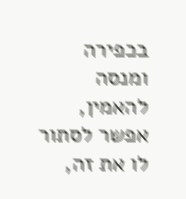בכפירה ומנסה להאמין, אפשר לסתור לו את זה,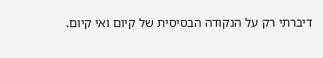דיברתי רק על הנקודה הבסיסית של קיום ואי קיום.